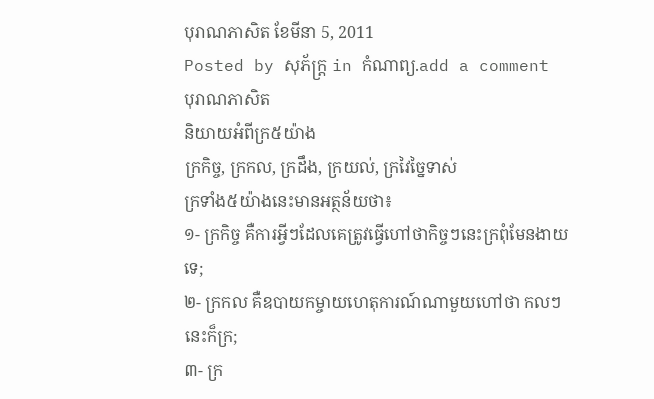បុរាណភាសិត ខែមីនា 5, 2011
Posted by សុភ័ក្ត្រ in កំណាព្យ.add a comment
បុរាណភាសិត
និយាយអំពីក្រ៥យ៉ាង
ក្រកិច្ច, ក្រកល, ក្រដឹង, ក្រយល់, ក្រវៃច្នៃទាស់
ក្រទាំង៥យ៉ាងនេះមានអត្ថន័យថា៖
១- ក្រកិច្ច គឺការអ្វីៗដែលគេត្រូវធ្វើហៅថាកិច្ចៗនេះក្រពុំមែនងាយទេ;
២- ក្រកល គឺឧបាយកម្ចាយហេតុការណ៍ណាមួយហៅថា កលៗនេះក៏ក្រ;
៣- ក្រ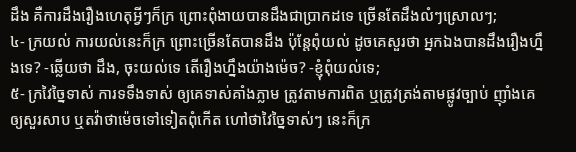ដឹង គឺការដឹងរឿងហេតុអ្វីៗក៏ក្រ ព្រោះពុំងាយបានដឹងជាប្រាកដទេ ច្រើនតែដឹងលំៗស្រោលៗ;
៤- ក្រយល់ ការយល់នេះក៏ក្រ ព្រោះច្រើនតែបានដឹង ប៉ុន្តែពុំយល់ ដូចគេសួរថា អ្នកឯងបានដឹងរឿងហ្នឹងទេ? -ឆ្លើយថា ដឹង, ចុះយល់ទេ តើរឿងហ្នឹងយ៉ាងម៉េច? -ខ្ញុំពុំយល់ទេ;
៥- ក្រវៃច្នៃទាស់ ការទទឹងទាស់ ឲ្យគេទាស់គាំងភ្លាម ត្រូវតាមការពិត ឬត្រូវត្រង់តាមផ្លូវច្បាប់ ញ៉ាំងគេឲ្យសួរសាប ឬតវ៉ាថាម៉េចទៅទៀតពុំកើត ហៅថាវៃច្នៃទាស់ៗ នេះក៏ក្រ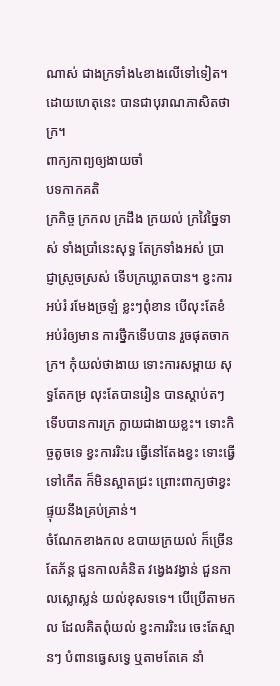ណាស់ ជាងក្រទាំង៤ខាងលើទៅទៀត។
ដោយហេតុនេះ បានជាបុរាណភាសិតថា ក្រ។
ពាក្យកាព្យឲ្យងាយចាំ
បទកាកគតិ
ក្រកិច្ច ក្រកល ក្រដឹង ក្រយល់ ក្រវៃច្នៃទាស់ ទាំងប្រាំនេះសុទ្ធ តែក្រទាំងអស់ ប្រាជ្ញាស្រួចស្រស់ ទើបក្រឃ្លាតបាន។ ខ្វះការអប់រំ រមែងច្រឡំ ខ្លះៗពុំខាន បើលុះតែខំ អប់រំឲ្យមាន ការថ្នឹកទើបបាន រួចផុតចាកក្រ។ កុំយល់ថាងាយ ទោះការសម្ពាយ សុទ្ធតែកម្រ លុះតែបានរៀន បានស្ដាប់តៗ ទើបបានការក្រ ក្លាយជាងាយខ្លះ។ ទោះកិច្ចតូចទេ ខ្វះការរិះរេ ធ្វើនៅតែងខ្វះ ទោះធ្វើទៅកើត ក៏មិនស្អាតជ្រះ ព្រោះពាក្យថាខ្វះ ផ្ទុយនឹងគ្រប់គ្រាន់។
ចំណែកខាងកល ឧបាយក្រយល់ ក៏ច្រើនតែភ័ន្ត ជួនកាលគំនិត វង្វេងវង្វាន់ ជួនកាលស្លោស្លន់ យល់ខុសទទេ។ បើប្រើតាមកល ដែលគិតពុំយល់ ខ្វះការរិះរេ ចេះតែស្មានៗ បំពានធ្វេសទ្វេ ឬតាមតែគេ នាំ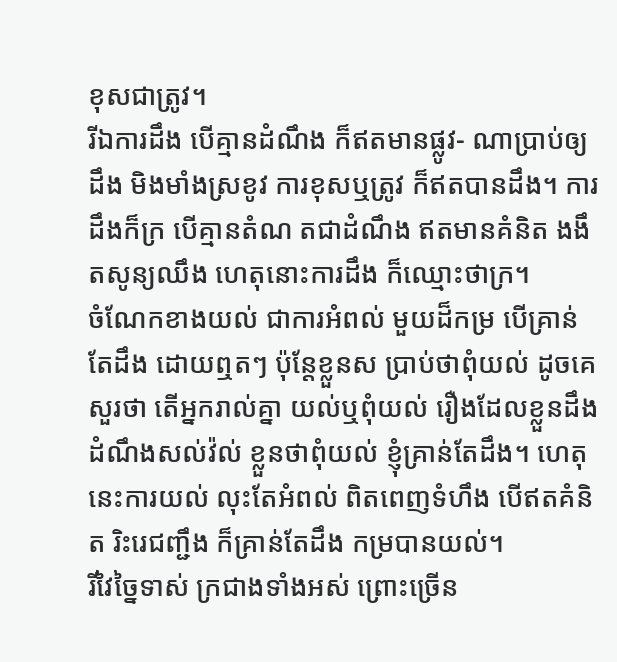ខុសជាត្រូវ។
រីឯការដឹង បើគ្មានដំណឹង ក៏ឥតមានផ្លូវ- ណាប្រាប់ឲ្យដឹង មិងមាំងស្រខូវ ការខុសឬត្រូវ ក៏ឥតបានដឹង។ ការដឹងក៏ក្រ បើគ្មានតំណ តជាដំណឹង ឥតមានគំនិត ងងឹតសូន្យឈឹង ហេតុនោះការដឹង ក៏ឈ្មោះថាក្រ។
ចំណែកខាងយល់ ជាការអំពល់ មួយដ៏កម្រ បើគ្រាន់តែដឹង ដោយឮតៗ ប៉ុន្តែខ្លួនស ប្រាប់ថាពុំយល់ ដូចគេសួរថា តើអ្នករាល់គ្នា យល់ឬពុំយល់ រឿងដែលខ្លួនដឹង ដំណឹងសល់វ៉ល់ ខ្លួនថាពុំយល់ ខ្ញុំគ្រាន់តែដឹង។ ហេតុនេះការយល់ លុះតែអំពល់ ពិតពេញទំហឹង បើឥតគំនិត រិះរេជញ្ជឹង ក៏គ្រាន់តែដឹង កម្របានយល់។
រីវៃច្នៃទាស់ ក្រជាងទាំងអស់ ព្រោះច្រើន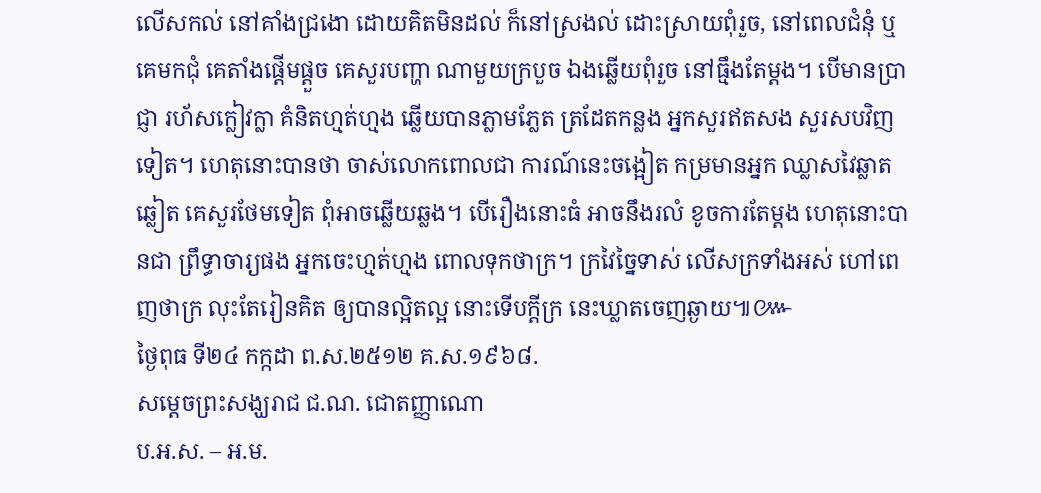លើសកល់ នៅគាំងជ្រងោ ដោយគិតមិនដល់ ក៏នៅស្រងល់ ដោះស្រាយពុំរួច, នៅពេលជំនុំ ឬគេមកជុំ គេតាំងផ្ដើមផ្ដួច គេសួរបញ្ហា ណាមួយក្របួច ឯងឆ្លើយពុំរួច នៅធ្មឹងតែម្ដង។ បើមានប្រាជ្ញា រហ័សក្លៀវក្លា គំនិតហ្មត់ហ្មង ឆ្លើយបានភ្លាមភ្លែត ត្រដែតកន្លង អ្នកសួរឥតសង សួរសបវិញទៀត។ ហេតុនោះបានថា ចាស់លោកពោលជា ការណ៍នេះចង្អៀត កម្រមានអ្នក ឈ្លាសវៃឆ្លាតឆ្លៀត គេសួរថែមទៀត ពុំអាចឆ្លើយឆ្លង។ បើរឿងនោះធំ អាចនឹងរលំ ខូចការតែម្ដង ហេតុនោះបានជា ព្រឹទ្ធាចារ្យផង អ្នកចេះហ្មត់ហ្មង ពោលទុកថាក្រ។ ក្រវៃច្នៃទាស់ លើសក្រទាំងអស់ ហៅពេញថាក្រ លុះតែរៀនគិត ឲ្យបានល្អិតល្អ នោះទើបក្ដីក្រ នេះឃ្លាតចេញឆ្ងាយ៕៚
ថ្ងៃពុធ ទី២៤ កក្កដា ព.ស.២៥១២ គ.ស.១៩៦៨.
សម្ដេចព្រះសង្ឃរាជ ជ.ណ. ជោតញ្ញាណោ
ប.អ.ស. – អ.ម.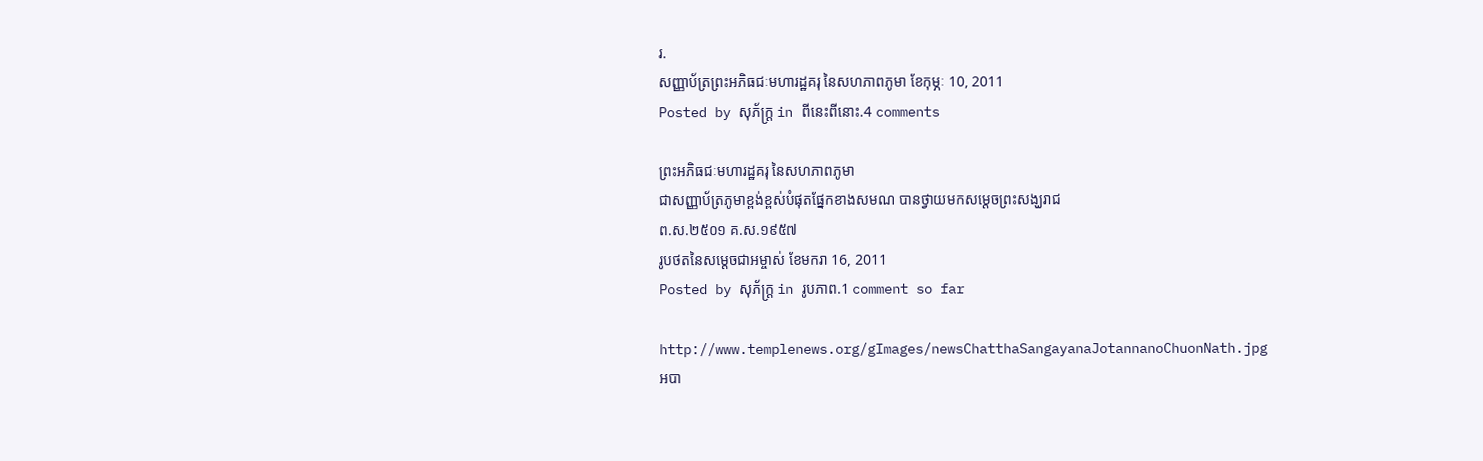រ.
សញ្ញាប័ត្រព្រះអភិធជៈមហារដ្ឋគរុ នៃសហភាពភូមា ខែកុម្ភៈ 10, 2011
Posted by សុភ័ក្ត្រ in ពីនេះពីនោះ.4 comments

ព្រះអភិធជៈមហារដ្ឋគរុ នៃសហភាពភូមា
ជាសញ្ញាប័ត្រភូមាខ្ពង់ខ្ពស់បំផុតផ្នែកខាងសមណ បានថ្វាយមកសម្ដេចព្រះសង្ឃរាជ
ព.ស.២៥០១ គ.ស.១៩៥៧
រូបថតនៃសម្ដេចជាអម្ចាស់ ខែមករា 16, 2011
Posted by សុភ័ក្ត្រ in រូបភាព.1 comment so far

http://www.templenews.org/gImages/newsChatthaSangayanaJotannanoChuonNath.jpg
អបា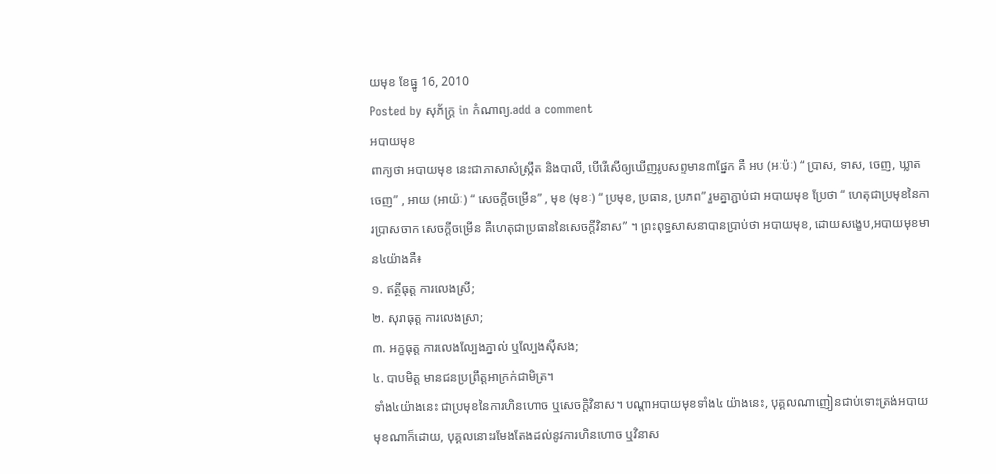យមុខ ខែធ្នូ 16, 2010
Posted by សុភ័ក្ត្រ in កំណាព្យ.add a comment
អបាយមុខ
ពាក្យថា អបាយមុខ នេះជាភាសាសំស្ក្រឹត និងបាលី, បើរើសើឲ្យឃើញរូបសព្ទមាន៣ផ្នែក គឺ អប (អៈប៉ៈ) “ ប្រាស, ទាស, ចេញ, ឃ្លាតចេញ” , អាយ (អាយ៉ៈ) “ សេចក្ដីចម្រើន” , មុខ (មុខៈ) “ ប្រមុខ, ប្រធាន, ប្រភព” រួមគ្នាភ្ជាប់ជា អបាយមុខ ប្រែថា “ ហេតុជាប្រមុខនៃការប្រាសចាក សេចក្ដីចម្រើន គឺហេតុជាប្រធាននៃសេចក្ដីវិនាស” ។ ព្រះពុទ្ធសាសនាបានប្រាប់ថា អបាយមុខ, ដោយសង្ខេប,អបាយមុខមាន៤យ៉ាងគឺ៖
១. ឥត្ថីធុត្ត ការលេងស្រី;
២. សុរាធុត្ត ការលេងស្រា;
៣. អក្ខធុត្ត ការលេងល្បែងភ្នាល់ ឬល្បែងស៊ីសង;
៤. បាបមិត្ត មានជនប្រព្រឹត្តអាក្រក់ជាមិត្រ។
ទាំង៤យ៉ាងនេះ ជាប្រមុខនៃការហិនហោច ឬសេចក្ដិវិនាស។ បណ្ដាអបាយមុខទាំង៤ យ៉ាងនេះ, បុគ្គលណាញៀនជាប់ទោះត្រង់អបាយមុខណាក៏ដោយ, បុគ្គលនោះរមែងតែងដល់នូវការហិនហោច ឬវិនាស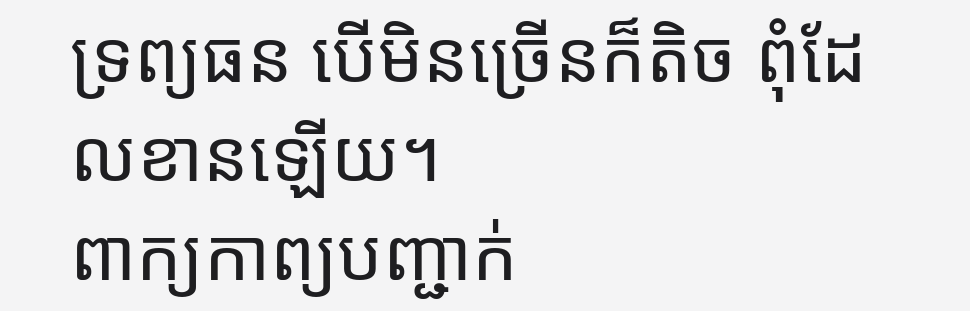ទ្រព្យធន បើមិនច្រើនក៏តិច ពុំដែលខានឡើយ។
ពាក្យកាព្យបញ្ជាក់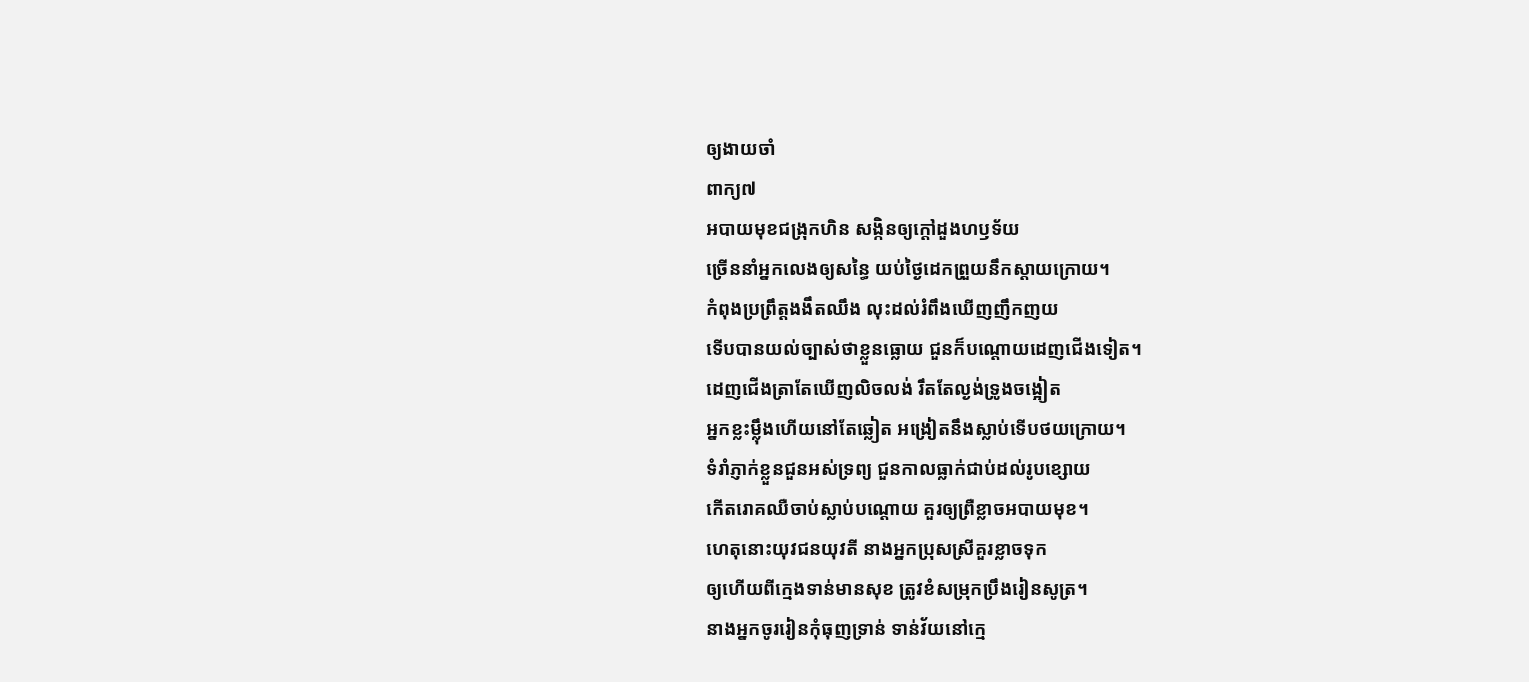ឲ្យងាយចាំ
ពាក្យ៧
អបាយមុខជង្រុកហិន សង្កិនឲ្យក្ដៅដួងហឫទ័យ
ច្រើននាំអ្នកលេងឲ្យសន្ធៃ យប់ថ្ងៃដេកព្រួយនឹកស្ដាយក្រោយ។
កំពុងប្រព្រឹត្តងងឹតឈឹង លុះដល់រំពឹងឃើញញឹកញយ
ទើបបានយល់ច្បាស់ថាខ្លួនធ្លោយ ជួនក៏បណ្ដោយដេញជើងទៀត។
ដេញជើងត្រាតែឃើញលិចលង់ រឹតតែល្ងង់ទ្រូងចង្អៀត
អ្នកខ្លះម្ល៉ឹងហើយនៅតែឆ្លៀត អង្រៀតនឹងស្លាប់ទើបថយក្រោយ។
ទំរាំភ្ញាក់ខ្លួនជួនអស់ទ្រព្យ ជួនកាលធ្លាក់ជាប់ដល់រូបខ្សោយ
កើតរោគឈឺចាប់ស្លាប់បណ្ដោយ គួរឲ្យព្រឺខ្លាចអបាយមុខ។
ហេតុនោះយុវជនយុវតី នាងអ្នកប្រុសស្រីគួរខ្លាចទុក
ឲ្យហើយពីក្មេងទាន់មានសុខ ត្រូវខំសម្រុកប្រឹងរៀនសូត្រ។
នាងអ្នកចូររៀនកុំធុញទ្រាន់ ទាន់វ័យនៅក្មេ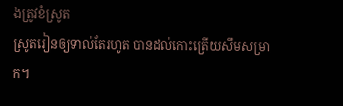ងត្រូវខំស្រូត
ស្រូតរៀនឲ្យទាល់តែរហូត បានដល់កោះត្រើយសឹមសម្រាក។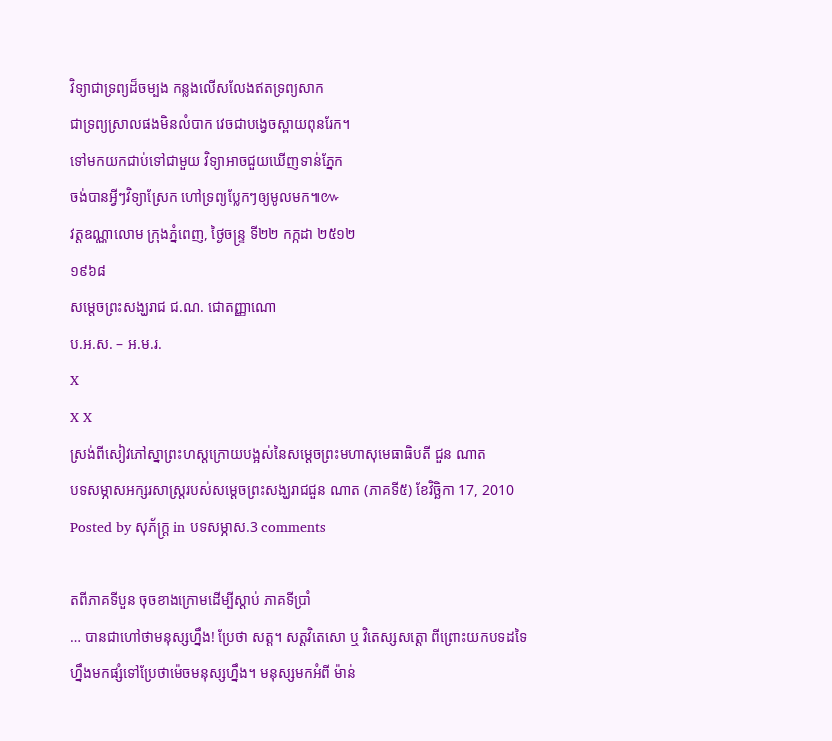វិទ្យាជាទ្រព្យដ៏ចម្បង កន្លងលើសលែងឥតទ្រព្យសាក
ជាទ្រព្យស្រាលផងមិនលំបាក វេចជាបង្វេចស្ពាយពុនរែក។
ទៅមកយកជាប់ទៅជាមួយ វិទ្យាអាចជួយឃើញទាន់ភ្នែក
ចង់បានអ្វីៗវិទ្យាស្រែក ហៅទ្រព្យប្លែកៗឲ្យមូលមក៕៚
វត្តឧណ្ណាលោម ក្រុងភ្នំពេញ, ថ្ងៃចន្ទ្រ ទី២២ កក្កដា ២៥១២
១៩៦៨
សម្ដេចព្រះសង្ឃរាជ ជ.ណ. ជោតញ្ញាណោ
ប.អ.ស. – អ.ម.រ.
X
X X
ស្រង់ពីសៀវភៅស្នាព្រះហស្តក្រោយបង្អស់នៃសម្ដេចព្រះមហាសុមេធាធិបតី ជួន ណាត
បទសម្ភាសអក្សរសាស្ត្ររបស់សម្ដេចព្រះសង្ឃរាជជួន ណាត (ភាគទី៥) ខែវិច្ឆិកា 17, 2010
Posted by សុភ័ក្ត្រ in បទសម្ភាស.3 comments

តពីភាគទីបួន ចុចខាងក្រោមដើម្បីស្ដាប់ ភាគទីប្រាំ
… បានជាហៅថាមនុស្សហ្នឹង! ប្រែថា សត្ត។ សត្តវិតេសោ ឬ វិតេស្សសត្តោ ពីព្រោះយកបទដទៃហ្នឹងមកផ្សំទៅប្រែថាម៉េចមនុស្សហ្នឹង។ មនុស្សមកអំពី ម៉ាន់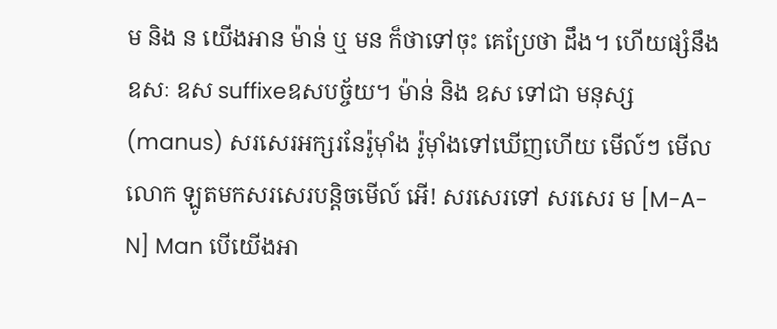ម និង ន យើងអាន ម៉ាន់ ឬ មន ក៏ថាទៅចុះ គេប្រែថា ដឹង។ ហើយផ្សំនឹង ឧសៈ ឧស suffixeឧសបច្ច័យ។ ម៉ាន់ និង ឧស ទៅជា មនុស្ស (manus) សរសេរអក្សរនែរ៉ូម៉ាំង រ៉ូម៉ាំងទៅឃើញហើយ មើល៍ៗ មើល លោក ឡូតមកសរសេរបន្តិចមើល៍ អើ! សរសេរទៅ សរសេរ ម [M-A-N] Man បើយើងអា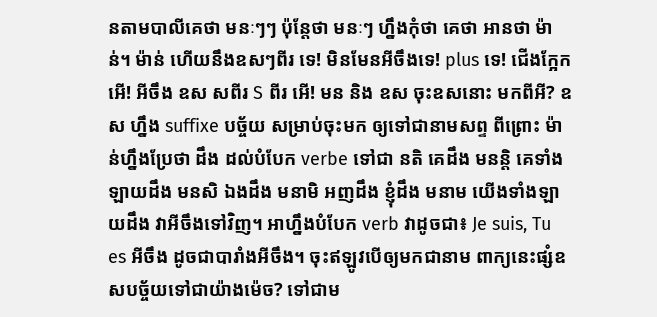នតាមបាលីគេថា មនៈៗៗ ប៉ុន្តែថា មនៈៗ ហ្នឹងកុំថា គេថា អានថា ម៉ាន់។ ម៉ាន់ ហើយនឹងឧសៗពីរ ទេ! មិនមែនអីចឹងទេ! plus ទេ! ជើងក្អែក អើ! អីចឹង ឧស សពីរ S ពីរ អើ! មន និង ឧស ចុះឧសនោះ មកពីអី? ឧស ហ្នឹង suffixe បច្ច័យ សម្រាប់ចុះមក ឲ្យទៅជានាមសព្ទ ពីព្រោះ ម៉ាន់ហ្នឹងប្រែថា ដឹង ដល់បំបែក verbe ទៅជា នតិ គេដឹង មនន្តិ គេទាំងឡាយដឹង មនសិ ឯងដឹង មនាមិ អញដឹង ខ្ញុំដឹង មនាម យើងទាំងឡាយដឹង វាអីចឹងទៅវិញ។ អាហ្នឹងបំបែក verb វាដូចជា៖ Je suis, Tu es អីចឹង ដូចជាបារាំងអីចឹង។ ចុះឥឡូវបើឲ្យមកជានាម ពាក្យនេះផ្សំឧសបច្ច័យទៅជាយ៉ាងម៉េច? ទៅជាម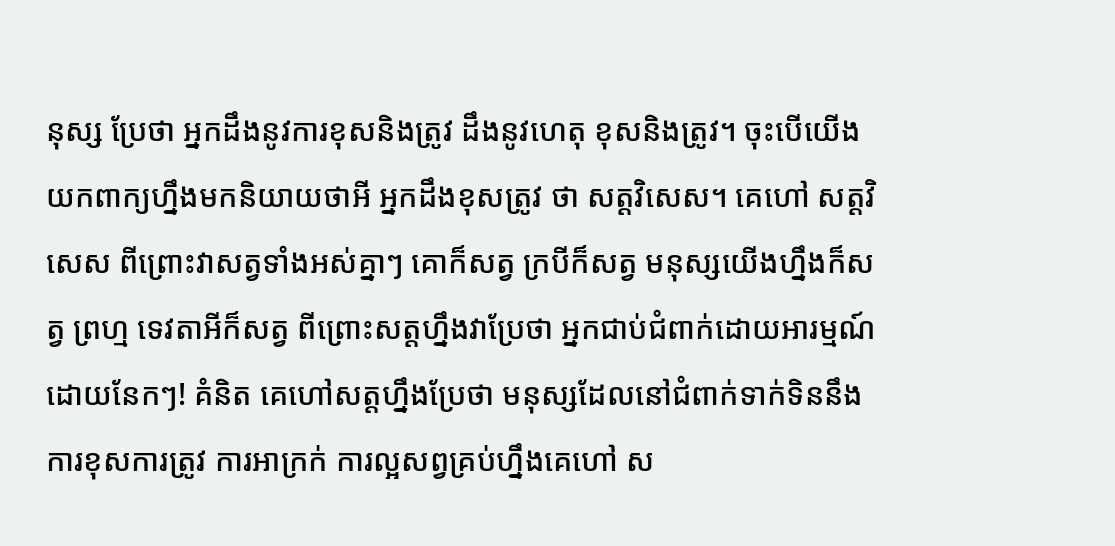នុស្ស ប្រែថា អ្នកដឹងនូវការខុសនិងត្រូវ ដឹងនូវហេតុ ខុសនិងត្រូវ។ ចុះបើយើងយកពាក្យហ្នឹងមកនិយាយថាអី អ្នកដឹងខុសត្រូវ ថា សត្តវិសេស។ គេហៅ សត្តវិសេស ពីព្រោះវាសត្វទាំងអស់គ្នាៗ គោក៏សត្វ ក្របីក៏សត្វ មនុស្សយើងហ្នឹងក៏សត្វ ព្រហ្ម ទេវតាអីក៏សត្វ ពីព្រោះសត្តហ្នឹងវាប្រែថា អ្នកជាប់ជំពាក់ដោយអារម្មណ៍ ដោយនែកៗ! គំនិត គេហៅសត្តហ្នឹងប្រែថា មនុស្សដែលនៅជំពាក់ទាក់ទិននឹងការខុសការត្រូវ ការអាក្រក់ ការល្អសព្វគ្រប់ហ្នឹងគេហៅ ស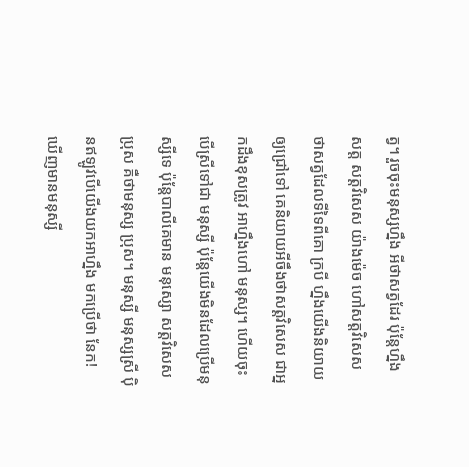ត្វ។ រួចចុះមនុស្សហ្នឹង អីថាសត្វដែរ ប៉ុន្តែហ្នឹង សត្ត សត្តវិសេស យ៉ាងម៉េច ហៅសត្តវិសេស ថាសត្វដែលទីទៃពីគោ ក្របី ហ្នឹងយើងនិយាយឲ្យជ្រៅទៅ គេនិយាយអីចឹងថាសត្តវិសេស ជាអ្នកដឹងខុសត្រូវ អាហ្នឹងហៅ មនុស្ស។ ហើយចុះបើស្រីទៅជា មនុស្សី ប៉ុន្តែយើងមិនដែលប្រើមនុស្សីទេ ប៉ុន្តែបាលីគេមាន មនុស្សោ សត្តវិសេស ប្រុស គឺថាមនុស្ស ប្រុស។ មនុស្សី មនុស្សស្រី ប៉ិនឥឡូវបើយើងយកអាហ្នឹង មកប្រើថា នែក! ឃើញមានមនុស្សី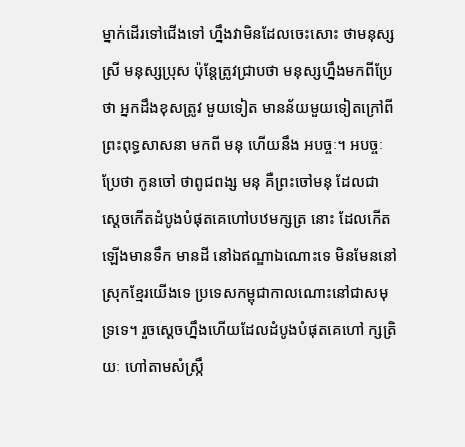ម្នាក់ដើរទៅជើងទៅ ហ្នឹងវាមិនដែលចេះសោះ ថាមនុស្សស្រី មនុស្សប្រុស ប៉ុន្តែត្រូវជ្រាបថា មនុស្សហ្នឹងមកពីប្រែថា អ្នកដឹងខុសត្រូវ មួយទៀត មានន័យមួយទៀតក្រៅពីព្រះពុទ្ធសាសនា មកពី មនុ ហើយនឹង អបច្ចៈ។ អបច្ចៈ ប្រែថា កូនចៅ ថាពូជពង្ស មនុ គឺព្រះចៅមនុ ដែលជាស្ដេចកើតដំបូងបំផុតគេហៅបឋមក្សត្រ នោះ ដែលកើតឡើងមានទឹក មានដី នៅឯឥណ្ឌាឯណោះទេ មិនមែននៅស្រុកខ្មែរយើងទេ ប្រទេសកម្ពុជាកាលណោះនៅជាសមុទ្រទេ។ រួចស្ដេចហ្នឹងហើយដែលដំបូងបំផុតគេហៅ ក្សត្រិយៈ ហៅតាមសំស្ក្រឹ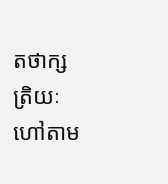តថាក្សត្រិយៈ ហៅតាម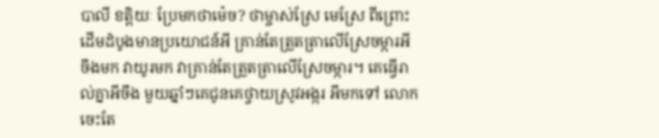បាលី ខត្តិយៈ ប្រែមកថាម៉េច? ថាម្ចាស់ស្រែ មេស្រែ ពីព្រោះដើមដំបូងមានប្រយោជន៍អី គ្រាន់តែត្រួតត្រាលើស្រែចម្ការអីចឹងមក វាយូរមក វាគ្រាន់តែត្រួតត្រាលើស្រែចម្ការ។ គេធ្វើរាល់គ្នាអីចឹង មួយឆ្នាំៗគេជូនគេថ្វាយស្រូវអង្ករ អីមកទៅ លោកចេះតែ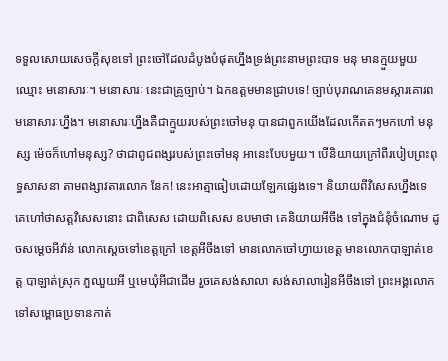ទទួលសោយសេចក្ដីសុខទៅ ព្រះចៅដែលដំបូងបំផុតហ្នឹងទ្រង់ព្រះនាមព្រះបាទ មនុ មានក្មួយមួយ ឈ្មោះ មនោសារៈ។ មនោសារៈ នេះជាគ្រូច្បាប់។ ឯកឧត្ដមមានជ្រាបទេ! ច្បាប់បុរាណគេនមស្ការគោរពមនោសារៈហ្នឹង។ មនោសារៈហ្នឹងគឺជាក្មួយរបស់ព្រះចៅមនុ បានជាពួកយើងដែលកើតតៗមកហៅ មនុស្ស ម៉េចក៏ហៅមនុស្ស? ថាជាពូជពង្សរបស់ព្រះចៅមនុ អានេះបែបមួយ។ បើនិយាយក្រៅពីរបៀបព្រះពុទ្ធសាសនា តាមពង្សាវតារលោក នែក! នេះអាត្មាធៀបដោយឡែកផ្សេងទេ។ និយាយពីវិសេសហ្នឹងទេ គេហៅថាសត្តវិសេសនោះ ជាពិសេស ដោយពិសេស ឧបមាថា គេនិយាយអីចឹង ទៅក្នុងជំនុំចំណោម ដូចសម្ដេចអីវ៉ាន់ លោកស្ដេចទៅខេត្តក្រៅ ខេត្តអីចឹងទៅ មានលោកចៅហ្វាយខេត្ត មានលោកបាឡាត់ខេត្ត បាឡាត់ស្រុក ភួឈួយអី ឬមេឃុំអីជាដើម រួចគេសង់សាលា សង់សាលារៀនអីចឹងទៅ ព្រះអង្គលោកទៅសម្ពោធប្រទានកាត់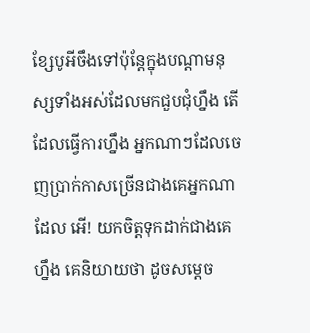ខ្សែបូអីចឹងទៅប៉ុន្តែក្នុងបណ្ដាមនុស្សទាំងអស់ដែលមកជួបជុំហ្នឹង តើដែលធ្វើការហ្នឹង អ្នកណាៗដែលចេញប្រាក់កាសច្រើនជាងគេអ្នកណាដែល អើ! យកចិត្តទុកដាក់ជាងគេហ្នឹង គេនិយាយថា ដូចសម្ដេច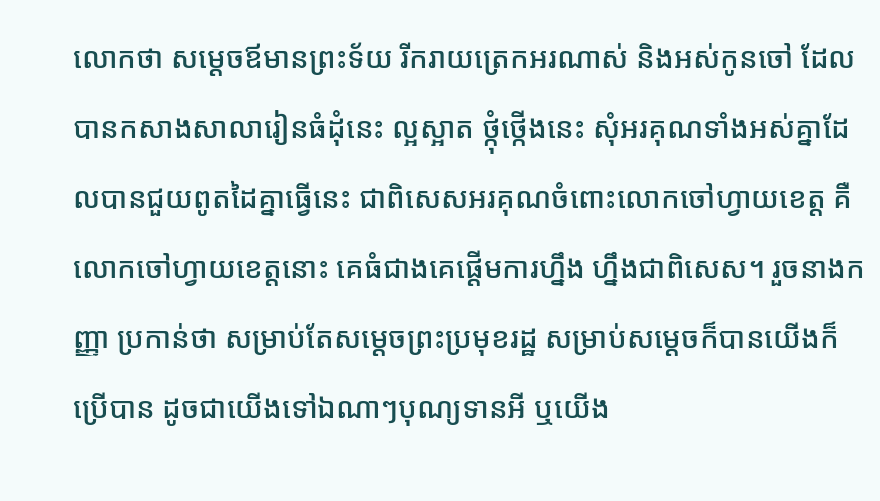លោកថា សម្ដេចឪមានព្រះទ័យ រីករាយត្រេកអរណាស់ និងអស់កូនចៅ ដែលបានកសាងសាលារៀនធំដុំនេះ ល្អស្អាត ថ្កុំថ្កើងនេះ សុំអរគុណទាំងអស់គ្នាដែលបានជួយពូតដៃគ្នាធ្វើនេះ ជាពិសេសអរគុណចំពោះលោកចៅហ្វាយខេត្ត គឺលោកចៅហ្វាយខេត្តនោះ គេធំជាងគេផ្ដើមការហ្នឹង ហ្នឹងជាពិសេស។ រួចនាងកញ្ញា ប្រកាន់ថា សម្រាប់តែសម្ដេចព្រះប្រមុខរដ្ឋ សម្រាប់សម្ដេចក៏បានយើងក៏ប្រើបាន ដូចជាយើងទៅឯណាៗបុណ្យទានអី ឬយើង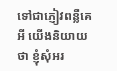ទៅជាភ្ញៀវពន្លឺគេអី យើងនិយាយថា ខ្ញុំសុំអរ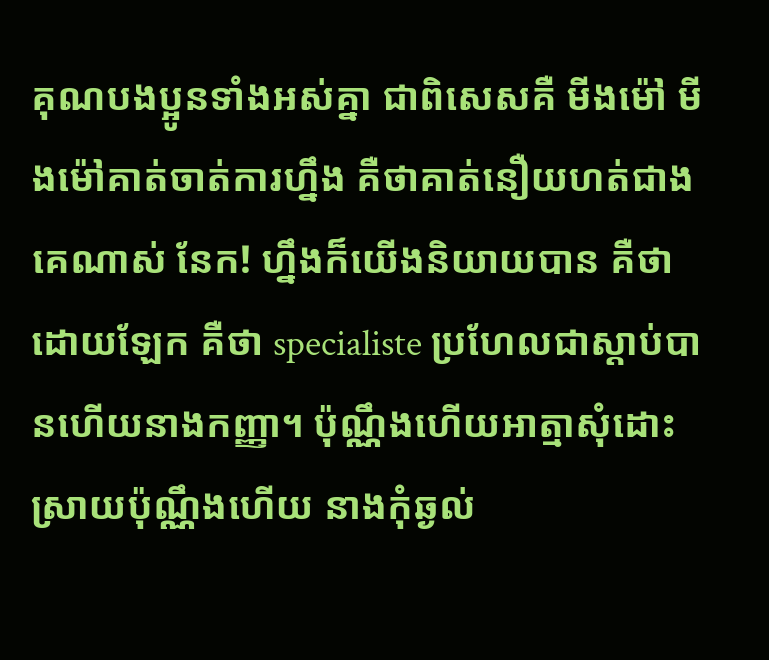គុណបងប្អូនទាំងអស់គ្នា ជាពិសេសគឺ មីងម៉ៅ មីងម៉ៅគាត់ចាត់ការហ្នឹង គឺថាគាត់នឿយហត់ជាងគេណាស់ នែក! ហ្នឹងក៏យើងនិយាយបាន គឺថាដោយឡែក គឺថា specialiste ប្រហែលជាស្ដាប់បានហើយនាងកញ្ញា។ ប៉ុណ្ណឹងហើយអាត្មាសុំដោះស្រាយប៉ុណ្ណឹងហើយ នាងកុំឆ្ងល់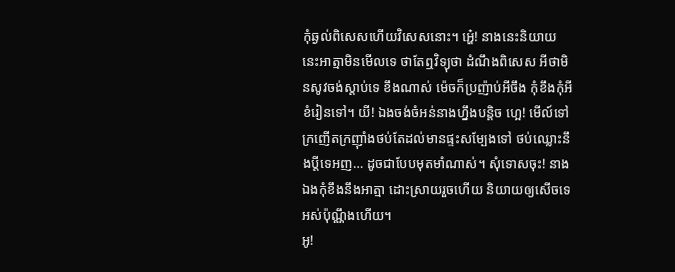កុំឆ្ងល់ពិសេសហើយវិសេសនោះ។ អ្ហេ៎! នាងនេះនិយាយនេះអាត្មាមិនមើលទេ ថាតែឮវិទ្យុថា ដំណឹងពិសេស អីថាមិនសូវចង់ស្ដាប់ទេ ខឹងណាស់ ម៉េចក៏ប្រញ៉ាប់អីចឹង កុំខឹងកុំអី ខំរៀនទៅ។ យី! ឯងចង់ចំអន់នាងហ្នឹងបន្តិច ហ្អេ! មើល៍ទៅក្រញើតក្រញ៉ាំងថប់តែដល់មានផ្ទះសម្បែងទៅ ថប់ឈ្លោះនឹងប្ដីទេអញ… ដូចជាបែបមុតមាំណាស់។ សុំទោសចុះ! នាងឯងកុំខឹងនឹងអាត្មា ដោះស្រាយរួចហើយ និយាយឲ្យសើចទេអស់ប៉ុណ្ណឹងហើយ។
អូ!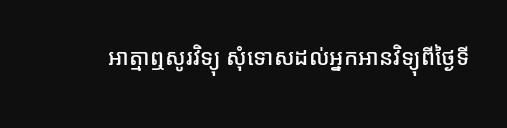អាត្មាឮសូរវិទ្យុ សុំទោសដល់អ្នកអានវិទ្យុពីថ្ងៃទី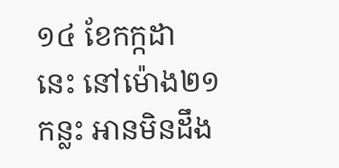១៤ ខែកក្កដា នេះ នៅម៉ោង២១កន្លះ អានមិនដឹង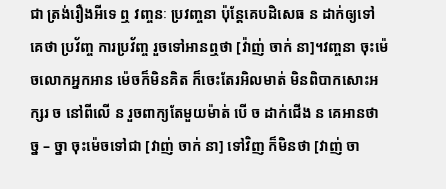ជា ត្រង់រឿងអីទេ ឮ វញ្ចនៈ ប្រវញ្ចនា ប៉ុន្តែគេបដិសេធ ន ដាក់ឲ្យទៅ គេថា ប្រវ័ញ្ច ការប្រវ័ញ្ច រួចទៅអានឮថា [វ៉ាញ់ ចាក់ នា]។វញ្ចនា ចុះម៉េចលោកអ្នកអាន ម៉េចក៏មិនគិត ក៏ចេះតែរអិលមាត់ មិនពិបាកសោះអក្សរ ច នៅពីលើ ន រួចពាក្យតែមួយម៉ាត់ បើ ច ដាក់ជើង ន គេអានថា ច្ន – ច្នា ចុះម៉េចទៅជា [វាញ់ ចាក់ នា] ទៅវិញ ក៏មិនថា [វាញ់ ចា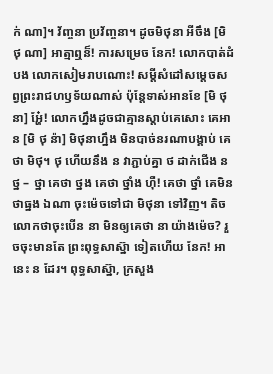ក់ ណា]។ វ័ញ្ចនា ប្រវ័ញ្ចនា។ ដូចមិថុនា អីចឹង [មិ ថុ ណា] អាត្មាឮន៏! ការសម្រេច នែក! លោកបាត់ដំបង លោកសៀមរាបណោះ! សម្ដីសំដៅសម្ដេចសព្វព្រះរាជហឫទ័យណាស់ ប៉ុន្តែទាស់អានខែ [មិ ថុ នា] អ្ហែ៎! លោកហ្នឹងដូចជាគ្មានស្ដាប់គេសោះ គេអាន [មិ ថុ ន៉ា] មិថុនាហ្នឹង មិនបាច់នរណាបង្គាប់ គេថា មិថុ។ ថុ ហើយនឹង ន វាភ្ជាប់គ្នា ថ ដាក់ជើង ន ថ្ន – ថ្នា គេថា ថ្នង គេថា ថ្នាំង ហ៊ឺ! គេថា ថ្នាំ គេមិនថាធ្នង ឯណា ចុះម៉េចទៅជា មិថុនា ទៅវិញ។ តិចលោកថាចុះបើន នា មិនឲ្យគេថា នា យ៉ាងម៉េច? រួចចុះមានតែ ព្រះពុទ្ធសាស្ន៊ា ទៀតហើយ នែក! អានេះ ន ដែរ។ ពុទ្ធសាស្ន៊ា, ក្រសួង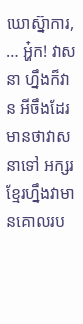ឃោស្ន៊ាការ, … អ្ហ៎ក! វាសនា ហ្នឹងក៏វា ន អីចឹងដែរ មានថាវាសនាទៅ អក្សរខ្មែរហ្នឹងវាមានគោលរប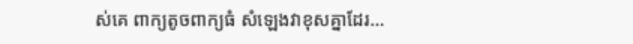ស់គេ ពាក្យតូចពាក្យធំ សំឡេងវាខុសគ្នាដែរ…